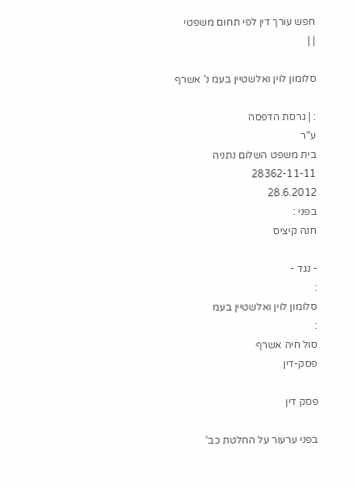חפש עורך דין לפי תחום משפטי
| |

סלומון לוין ואלשטיין בעמ נ' אשרף

: | גרסת הדפסה
ע"ר
בית משפט השלום נתניה
28362-11-11
28.6.2012
בפני :
חנה קיציס

- נגד -
:
סלומון לוין ואלשטיין בעמ
:
סול חיה אשרף
פסק-דין

פסק דין

בפני ערעור על החלטת כב'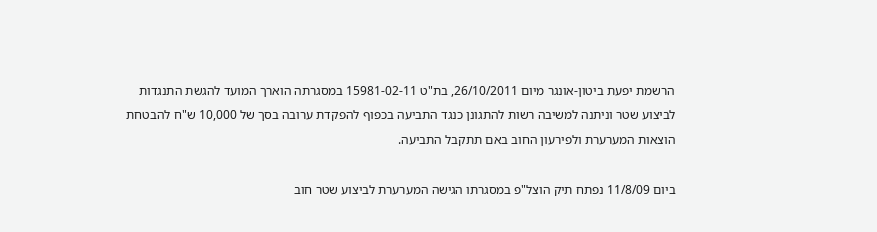הרשמת יפעת ביטון-אונגר מיום 26/10/2011, בת"ט 15981-02-11 במסגרתה הוארך המועד להגשת התנגדות לביצוע שטר וניתנה למשיבה רשות להתגונן כנגד התביעה בכפוף להפקדת ערובה בסך של 10,000 ש"ח להבטחת הוצאות המערערת ולפירעון החוב באם תתקבל התביעה.

ביום 11/8/09 נפתח תיק הוצל"פ במסגרתו הגישה המערערת לביצוע שטר חוב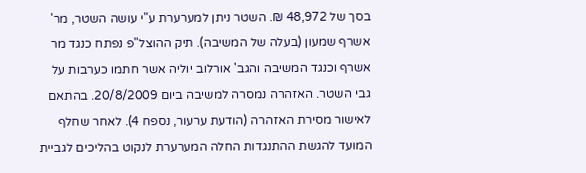בסך של 48,972 ₪. השטר ניתן למערערת ע"י עושה השטר, מר' אשרף שמעון (בעלה של המשיבה). תיק ההוצל"פ נפתח כנגד מר אשרף וכנגד המשיבה והגב' אורלוב יוליה אשר חתמו כערבות על גבי השטר. האזהרה נמסרה למשיבה ביום 20/8/2009. בהתאם לאישור מסירת האזהרה (הודעת ערעור, נספח 4). לאחר שחלף המועד להגשת ההתנגדות החלה המערערת לנקוט בהליכים לגביית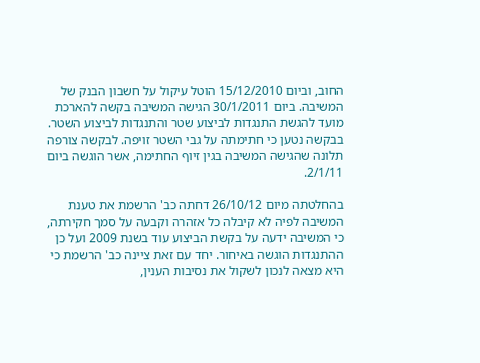החוב, וביום 15/12/2010 הוטל עיקול על חשבון הבנק של המשיבה. ביום 30/1/2011 הגישה המשיבה בקשה להארכת מועד להגשת התנגדות לביצוע שטר והתנגדות לביצוע השטר. בבקשה נטען כי חתימתה על גבי השטר זויפה. לבקשה צורפה תלונה שהגישה המשיבה בגין זיוף החתימה, אשר הוגשה ביום 2/1/11.

בהחלטתה מיום 26/10/12 דחתה כב' הרשמת את טענת המשיבה לפיה לא קיבלה כל אזהרה וקבעה על סמך חקירתה, כי המשיבה ידעה על בקשת הביצוע עוד בשנת 2009 ועל כן ההתנגדות הוגשה באיחור. יחד עם זאת ציינה כב' הרשמת כי היא מצאה לנכון לשקול את נסיבות הענין,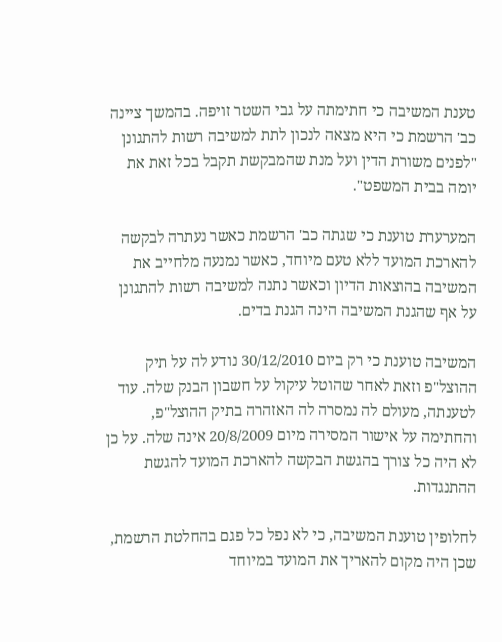טענת המשיבה כי חתימתה על גבי השטר זויפה. בהמשך ציינה כב' הרשמת כי היא מצאה לנכון לתת למשיבה רשות להתגונן "לפנים משורת הדין ועל מנת שהמבקשת תקבל בכל זאת את יומה בבית המשפט".

המערערת טוענת כי שגתה כב' הרשמת כאשר נעתרה לבקשה להארכת המועד ללא טעם מיוחד, כאשר נמנעה מלחייב את המשיבה בהוצאות הדיון וכאשר נתנה למשיבה רשות להתגונן על אף שהגנת המשיבה הינה הגנת בדים.

המשיבה טוענת כי רק ביום 30/12/2010 נודע לה על תיק ההוצל"פ וזאת לאחר שהוטל עיקול על חשבון הבנק שלה. עוד לטענתה, מעולם לה נמסרה לה האזהרה בתיק ההוצל"פ, והחתימה על אישור המסירה מיום 20/8/2009 אינה שלה. על כן לא היה כל צורך בהגשת הבקשה להארכת המועד להגשת ההתנגדות.

לחלופין טוענת המשיבה, כי לא נפל כל פגם בהחלטת הרשמת, שכן היה מקום להאריך את המועד במיוחד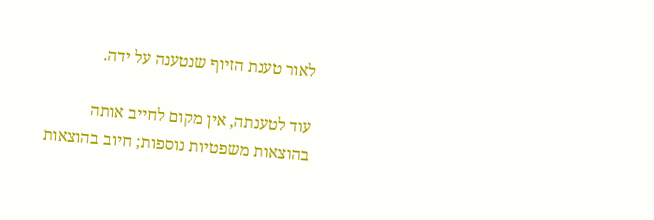לאור טענת הזיוף שנטענה על ידה.

עוד לטענתה, אין מקום לחייב אותה בהוצאות משפטיות נוספות; חיוב בהוצאות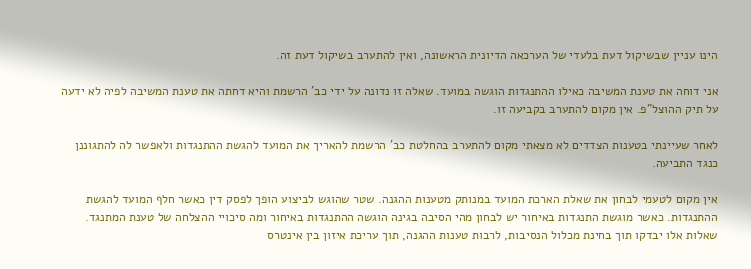הינו עניין שבשיקול דעת בלעדי של הערכאה הדיונית הראשונה, ואין להתערב בשיקול דעת זה.

אני דוחה את טענת המשיבה כאילו ההתנגדות הוגשה במועד. שאלה זו נדונה על ידי כב' הרשמת והיא דחתה את טענת המשיבה לפיה לא ידעה על תיק ההוצל"פ. אין מקום להתערב בקביעה זו.

לאחר שעיינתי בטענות הצדדים לא מצאתי מקום להתערב בהחלטת כב' הרשמת להאריך את המועד להגשת ההתנגדות ולאפשר לה להתגוננן כנגד התביעה.

אין מקום לטעמי לבחון את שאלת הארכת המועד במנותק מטענות ההגנה. שטר שהוגש לביצוע הופך לפסק דין כאשר חלף המועד להגשת ההתנגדות. כאשר מוגשת התנגדות באיחור יש לבחון מהי הסיבה בגינה הוגשה ההתנגדות באיחור ומה סיכויי ההצלחה של טענת המתנגד. שאלות אלו יבדקו תוך בחינת מכלול הנסיבות, לרבות טענות ההגנה, תוך עריכת איזון בין אינטרס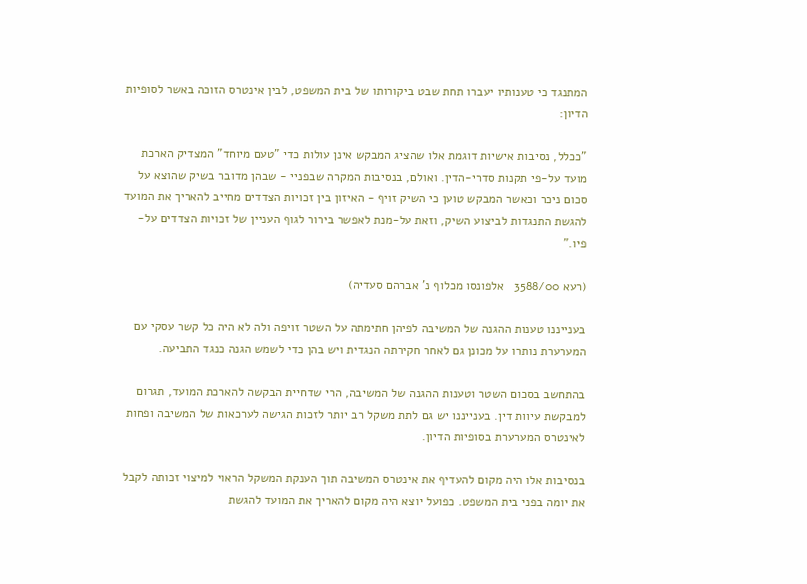המתנגד כי טענותיו יעברו תחת שבט ביקורותו של בית המשפט, לבין אינטרס הזוכה באשר לסופיות הדיון:

"ככלל, נסיבות אישיות דוגמת אלו שהציג המבקש אינן עולות כדי "טעם מיוחד" המצדיק הארכת מועד על-פי תקנות סדרי-הדין. ואולם, בנסיבות המקרה שבפניי - שבהן מדובר בשיק שהוצא על סכום ניכר וכאשר המבקש טוען כי השיק זויף - האיזון בין זכויות הצדדים מחייב להאריך את המועד להגשת התנגדות לביצוע השיק, וזאת על-מנת לאפשר בירור לגוף העניין של זכויות הצדדים על-פיו."

(רעא 3588/00   אלפונסו מכלוף נ' אברהם סעדיה)

בענייננו טענות ההגנה של המשיבה לפיהן חתימתה על השטר זויפה ולה לא היה כל קשר עסקי עם המערערת נותרו על מכונן גם לאחר חקירתה הנגדית ויש בהן כדי לשמש הגנה כנגד התביעה.

בהתחשב בסכום השטר וטענות ההגנה של המשיבה, הרי שדחיית הבקשה להארכת המועד, תגרום למבקשת עיוות דין. בענייננו יש גם לתת משקל רב יותר לזכות הגישה לערכאות של המשיבה ופחות לאינטרס המערערת בסופיות הדיון.

בנסיבות אלו היה מקום להעדיף את אינטרס המשיבה תוך הענקת המשקל הראוי למיצוי זכותה לקבל את יומה בפני בית המשפט. כפועל יוצא היה מקום להאריך את המועד להגשת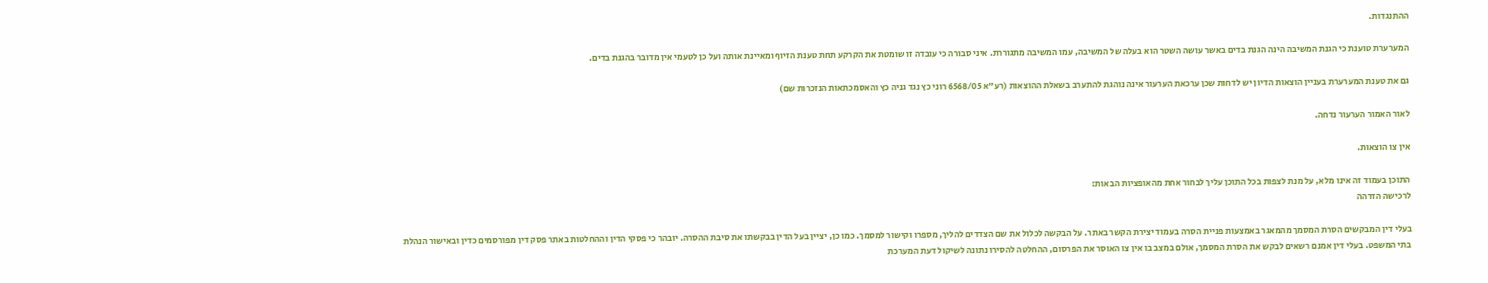ההתנגדות.

המערערת טוענת כי הגנת המשיבה הינה הגנת בדים באשר עושה השטר הוא בעלה של המשיבה, עמו המשיבה מתגוררת. איני סבורה כי עובדה זו שומטת את הקרקע תחת טענת הזיוף ומאיינת אותה ועל כן לטעמי אין מדובר בהגנת בדים.

גם את טענת המערערת בעניין הוצאות הדיון יש לדחות שכן ערכאת הערעור אינה נוהגת להתערב בשאלת ההוצאות (רע"א 6568/05 רוני כץ נגד גניה כץ והאסמכתאות הנזכרות שם)

לאור האמור הערעור נדחה.

אין צו הוצאות.

התוכן בעמוד זה אינו מלא, על מנת לצפות בכל התוכן עליך לבחור אחת מהאופציות הבאות:
לרכישה הזדהה

בעלי דין המבקשים הסרת המסמך מהמאגר באמצעות פניית הסרה בעמוד יצירת הקשר באתר. על הבקשה לכלול את שם הצדדים להליך, מספרו וקישור למסמך. כמו כן, יציין בעל הדין בבקשתו את סיבת ההסרה. יובהר כי פסקי הדין וההחלטות באתר פסק דין מפורסמים כדין ובאישור הנהלת בתי המשפט. בעלי דין אמנם רשאים לבקש את הסרת המסמך, אולם במצב בו אין צו האוסר את הפרסום, ההחלטה להסירו נתונה לשיקול דעת המערכת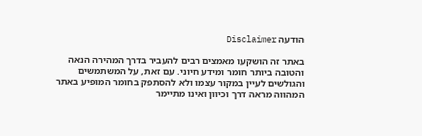הודעה Disclaimer

באתר זה הושקעו מאמצים רבים להעביר בדרך המהירה הנאה והטובה ביותר חומר ומידע חיוני. עם זאת, על המשתמשים והגולשים לעיין במקור עצמו ולא להסתפק בחומר המופיע באתר המהווה מראה דרך וכיוון ואינו מתיימר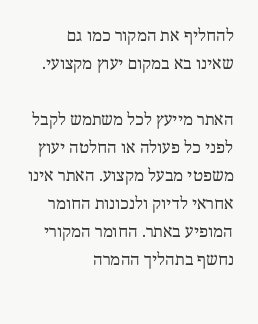להחליף את המקור כמו גם שאינו בא במקום יעוץ מקצועי.

האתר מייעץ לכל משתמש לקבל לפני כל פעולה או החלטה יעוץ משפטי מבעל מקצוע. האתר אינו אחראי לדיוק ולנכונות החומר המופיע באתר. החומר המקורי נחשף בתהליך ההמרה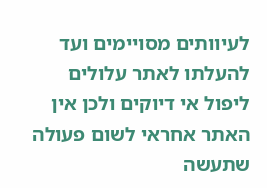לעיוותים מסויימים ועד להעלתו לאתר עלולים ליפול אי דיוקים ולכן אין האתר אחראי לשום פעולה שתעשה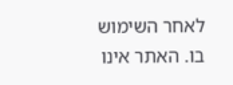לאחר השימוש בו. האתר אינו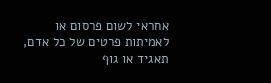אחראי לשום פרסום או לאמיתות פרטים של כל אדם, תאגיד או גוף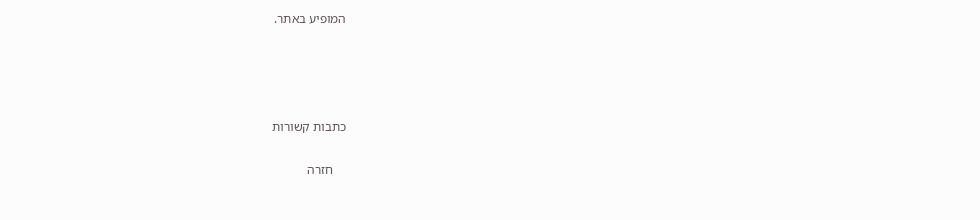המופיע באתר.




כתבות קשורות

    חזרה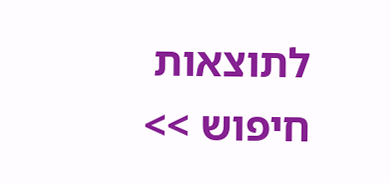לתוצאות חיפוש >>